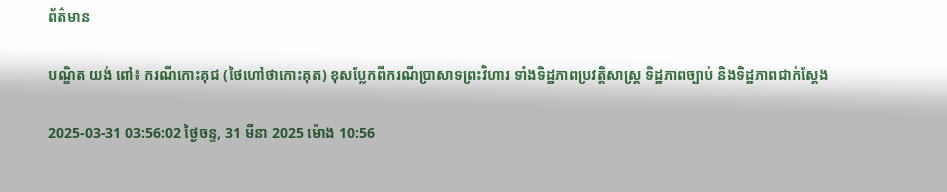ព័ត៌មាន

បណ្ឌិត យង់ ពៅ៖ ករណីកោះគុជ (ថៃហៅថាកោះគុត) ខុសប្លែកពីករណីប្រាសាទព្រះវិហារ ទាំងទិដ្ឋភាពប្រវត្តិសាស្ត្រ ទិដ្ឋភាពច្បាប់ និងទិដ្ឋភាពជាក់ស្ដែង

2025-03-31 03:56:02 ថ្ងៃចន្ទ, 31 មីនា 2025 ម៉ោង 10:56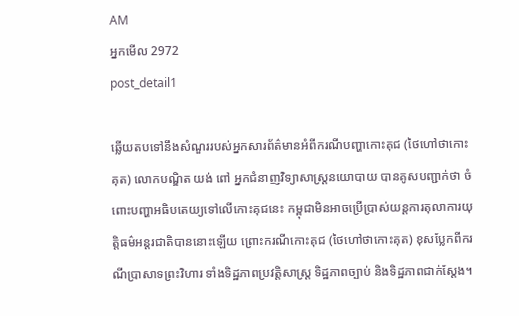AM
អ្នកមើល 2972
post_detail1

ឆ្លើយតបទៅនឹងសំណួររបស់អ្នកសារព័ត៌មានអំពីករណីបញ្ហាកោះគុជ (ថៃហៅថាកោះគុត) លោកបណ្ឌិត យង់ ពៅ អ្នកជំនាញវិទ្យាសាស្ត្រនយោបាយ បានគូសបញ្ជាក់ថា ចំពោះបញ្ហាអធិបតេយ្យទៅលើកោះគុជនេះ កម្ពុជាមិនអាចប្រើប្រាស់យន្តការតុលាការយុត្តិធម៌អន្តរជាតិបាននោះឡើយ ព្រោះករណីកោះគុជ (ថៃហៅថាកោះគុត) ខុសប្លែកពីករណីប្រាសាទព្រះវិហារ ទាំងទិដ្ឋភាពប្រវត្តិសាស្ត្រ ទិដ្ឋភាពច្បាប់ និងទិដ្ឋភាពជាក់ស្ដែង។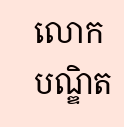លោកបណ្ឌិត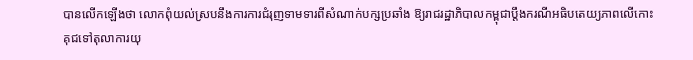បានលើកឡើងថា លោកពុំយល់ស្របនឹងការការជំរុញទាមទារពីសំណាក់បក្សប្រឆាំង ឱ្យរាជរដ្ឋាភិបាលកម្ពុជាប្ដឹងករណីអធិបតេយ្យភាពលើកោះគុជទៅតុលាការយុ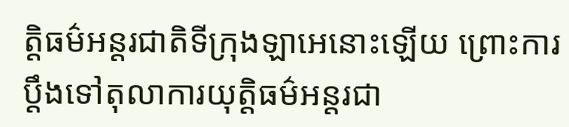ត្តិធម៌អន្តរជាតិទីក្រុងឡាអេនោះឡើយ ព្រោះការប្ដឹងទៅតុលាការយុត្តិធម៌អន្តរជា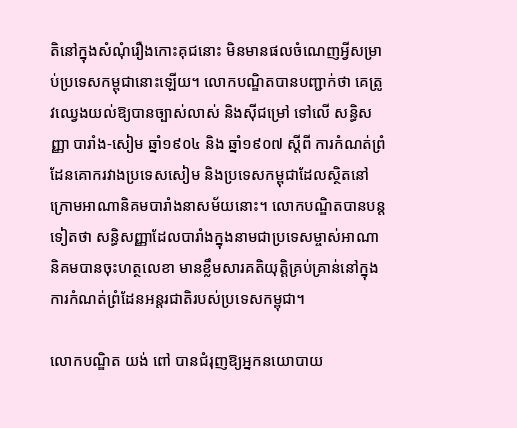តិនៅក្នុងសំណុំរឿងកោះគុជនោះ មិនមានផលចំណេញអ្វីសម្រាប់ប្រទេសកម្ពុជានោះឡើយ។ លោកបណ្ឌិតបានបញ្ជាក់ថា គេត្រូវឈ្វេងយល់ឱ្យបានច្បាស់លាស់ និងស៊ីជម្រៅ ទៅលើ សន្ធិសញ្ញា បារាំង-សៀម ឆ្នាំ១៩០៤ និង ឆ្នាំ១៩០៧ ស្ដីពី ការកំណត់ព្រំដែនគោករវាងប្រទេសសៀម និងប្រទេសកម្ពុជាដែលស្ថិតនៅក្រោមអាណានិគមបារាំងនាសម័យនោះ។ លោកបណ្ឌិតបានបន្តទៀតថា សន្ធិសញ្ញាដែលបារាំងក្នុងនាមជាប្រទេសម្ចាស់អាណានិគមបានចុះហត្ថលេខា មានខ្លឹមសារគតិយុត្តិគ្រប់គ្រាន់នៅក្នុងការកំណត់ព្រំដែនអន្តរជាតិរបស់ប្រទេសកម្ពុជា។

លោកបណ្ឌិត យង់ ពៅ បានជំរុញឱ្យអ្នកនយោបាយ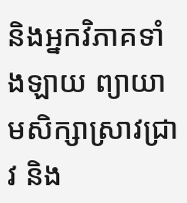និងអ្នកវិភាគទាំងឡាយ ព្យាយាមសិក្សាស្រាវជ្រាវ និង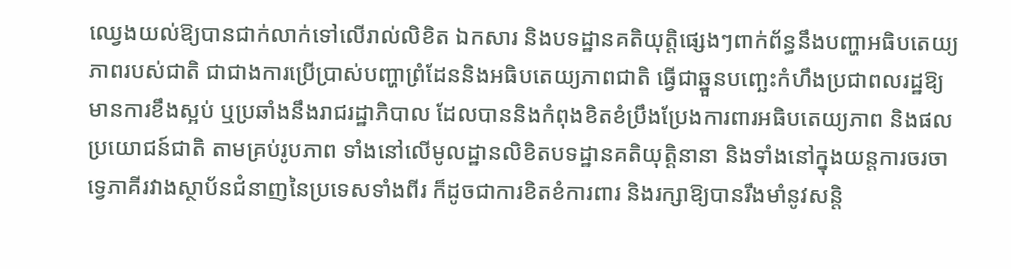ឈ្វេងយល់ឱ្យបានជាក់លាក់ទៅលើរាល់លិខិត ឯកសារ និងបទដ្ឋានគតិយុត្តិផ្សេងៗពាក់ព័ន្ធនឹងបញ្ហាអធិបតេយ្យភាពរបស់ជាតិ ជាជាងការប្រើប្រាស់បញ្ហាព្រំដែននិងអធិបតេយ្យភាពជាតិ ធ្វើជាឆ្នួនបញ្ឆេះកំហឹងប្រជាពលរដ្ឋឱ្យមានការខឹងស្អប់ ឬប្រឆាំងនឹងរាជរដ្ឋាភិបាល ដែលបាននិងកំពុងខិតខំប្រឹងប្រែងការពារអធិបតេយ្យភាព និងផលប្រយោជន៍ជាតិ តាមគ្រប់រូបភាព ទាំងនៅលើមូលដ្ឋានលិខិតបទដ្ឋានគតិយុត្តិនានា និងទាំងនៅក្នុងយន្តការចរចាទ្វេភាគីរវាងស្ថាប័នជំនាញនៃប្រទេសទាំងពីរ ក៏ដូចជាការខិតខំការពារ និងរក្សាឱ្យបានរឹងមាំនូវសន្តិ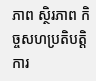ភាព ស្ថិរភាព កិច្ចសហប្រតិបត្តិការ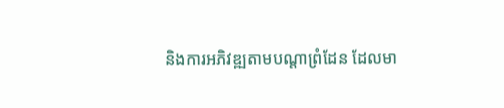និងការអភិវឌ្ឍតាមបណ្តាព្រំដែន ដែលមា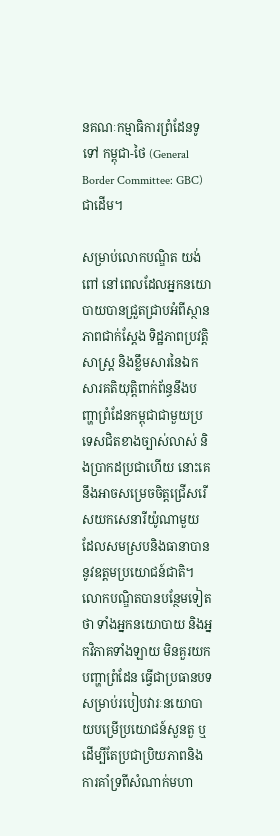នគណៈកម្មាធិការព្រំដែនទូទៅ កម្ពុជា-ថៃ (General Border Committee: GBC) ជាដើម។

សម្រាប់លោកបណ្ឌិត យង់ ពៅ នៅពេលដែលអ្នកនយោបាយបានជ្រួតជ្រាបអំពីស្ថានភាពជាក់ស្ដែង ទិដ្ឋភាពប្រវត្តិសាស្ត្រ និងខ្លឹមសារនៃឯកសារគតិយុត្តិពាក់ព័ន្ធនឹងបញ្ហាព្រំដែនកម្ពុជាជាមួយប្រទេសជិតខាងច្បាស់លាស់ និងប្រាកដប្រជាហើយ នោះគេនឹងអាចសម្រេចចិត្តជ្រើសរើសយកសេនារីយ៉ូណាមួយ ដែលសមស្របនិងធានាបាននូវឧត្ដមប្រយោជន៍ជាតិ។ លោកបណ្ឌិតបានបន្ថែមទៀតថា ទាំងអ្នកនយោបាយ និងអ្នកវិភាគទាំងឡាយ មិនគួរយកបញ្ហាព្រំដែន ធ្វើជាប្រធានបទសម្រាប់របៀបវារៈនយោបាយបម្រើប្រយោជន៍សួនតួ ឬដើម្បីតែប្រជាប្រិយភាពនិងការគាំទ្រពីសំណាក់មហា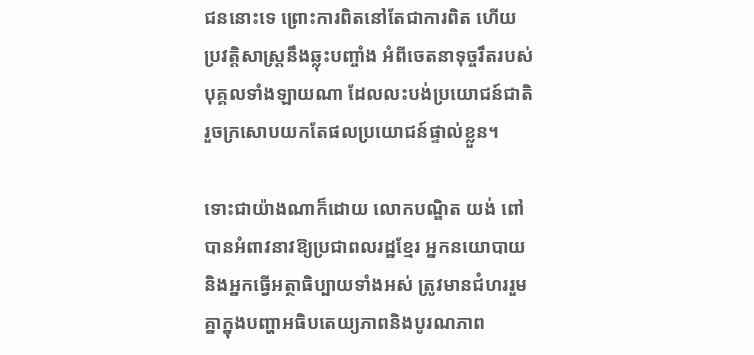ជននោះទេ ព្រោះការពិតនៅតែជាការពិត ហើយប្រវត្តិសាស្ត្រនឹងឆ្លុះបញ្ចាំង អំពីចេតនាទុច្ចរឹតរបស់បុគ្គលទាំងឡាយណា ដែលលះបង់ប្រយោជន៍ជាតិ រួចក្រសោបយកតែផលប្រយោជន៍ផ្ទាល់ខ្លួន។

ទោះជាយ៉ាងណាក៏ដោយ លោកបណ្ឌិត យង់ ពៅ បានអំពាវនាវឱ្យប្រជាពលរដ្ឋខ្មែរ អ្នកនយោបាយ និងអ្នកធ្វើអត្ថាធិប្បាយទាំងអស់ ត្រូវមានជំហររួមគ្នាក្នុងបញ្ហាអធិបតេយ្យភាពនិងបូរណភាព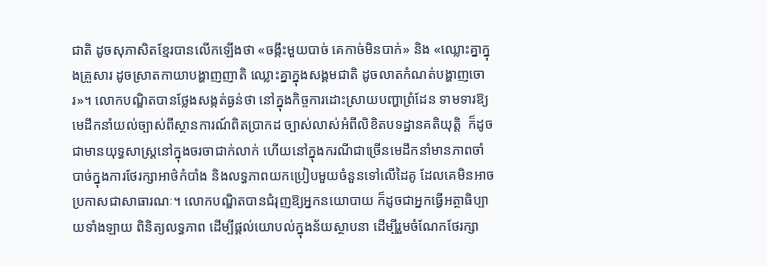ជាតិ ដូចសុភាសិតខ្មែរបានលើកឡើងថា «ចង្កឹះមួយបាច់ គេកាច់មិនបាក់» និង «ឈ្លោះគ្នាក្នុងគ្រួសារ ដូចស្រាតកាយាបង្ហាញញាតិ ឈ្លោះគ្នាក្នុងសង្គមជាតិ ដូចលាតកំណត់បង្ហាញចោរ»។ លោកបណ្ឌិតបានថ្លែងសង្កត់ធ្ងន់ថា នៅក្នុងកិច្ចការដោះស្រាយបញ្ហាព្រំដែន ទាមទារឱ្យមេដឹកនាំយល់ច្បាស់ពីស្ថានការណ៍ពិតប្រាកដ ច្បាស់លាស់អំពីលិខិតបទដ្ឋានគតិយុត្តិ  ក៏ដូចជាមានយុទ្ធសាស្ត្រនៅក្នុងចរចាជាក់លាក់ ហើយនៅក្នុងករណីជាច្រើនមេដឹកនាំមានភាពចាំបាច់ក្នុងការថែរក្សាអាថ៌កំបាំង និងលទ្ធភាពយកប្រៀបមួយចំនួនទៅលើដៃគូ ដែលគេមិនអាចប្រកាសជាសាធារណៈ។ លោកបណ្ឌិតបានជំរុញឱ្យអ្នកនយោបាយ ក៏ដូចជាអ្នកធ្វើអត្ថាធិប្បាយទាំងឡាយ ពិនិត្យលទ្ធភាព ដើម្បីផ្ដល់យោបល់ក្នុងន័យស្ថាបនា ដើម្បីរួមចំណែកថែរក្សា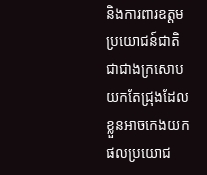និងការពារឧត្ដមប្រយោជន៍ជាតិ ជាជាងក្រសោបយកតែជ្រុងដែលខ្លួនអាចកេងយកផលប្រយោជ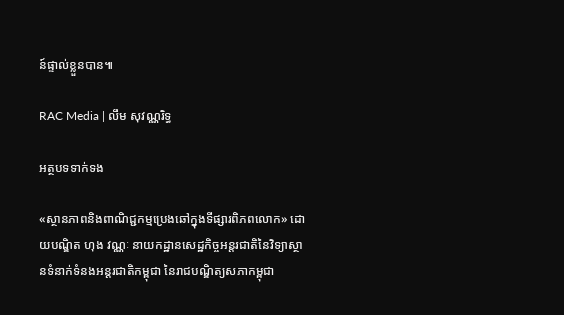ន៍ផ្ទាល់ខ្លួនបាន៕

RAC Media | លឹម សុវណ្ណរិទ្ធ

អត្ថបទទាក់ទង

«ស្ថានភាពនិងពាណិជ្ជកម្មប្រេងឆៅក្នុងទីផ្សារពិភពលោក» ដោយបណ្ឌិត ហុង វណ្ណៈ នាយកដ្ឋានសេដ្ឋកិច្ចអន្តរជាតិនៃវិទ្យាស្ថានទំនាក់ទំនងអន្តរជាតិកម្ពុជា នៃរាជបណ្ឌិត្យសភាកម្ពុជា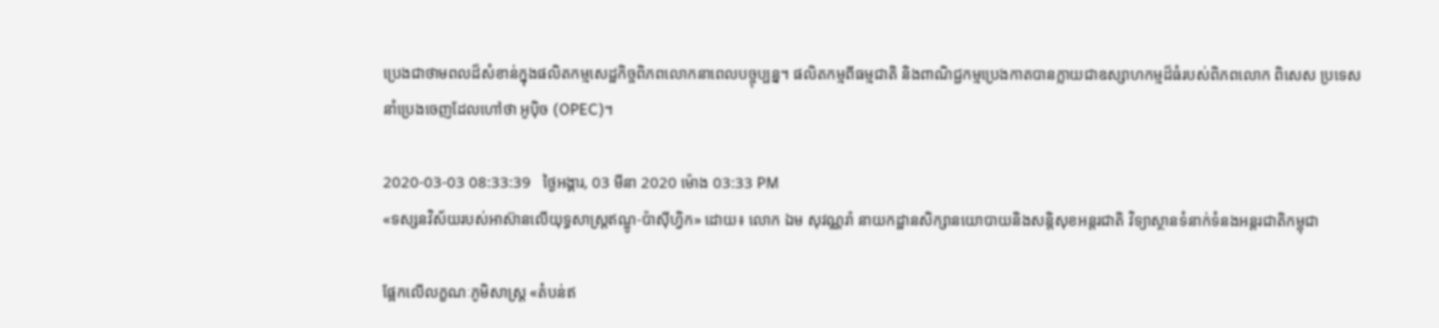ប្រេងជាថាមពលដ៏សំខាន់ក្នុងផលិតកម្មសេដ្ឋកិច្ចពិភពលោកនាពេលបច្ចុប្បន្ន។ ផលិតកម្មពីធម្មជាតិ និងពាណិជ្ជកម្មប្រេងកាតបានក្លាយជាឧស្សាហកម្មដ៏ធំរបស់ពិភពលោក ពិសេស ប្រទេសនាំប្រេងចេញដែលហៅថា អូប៉ិច (OPEC)។

2020-03-03 08:33:39   ថ្ងៃអង្គារ, 03 មីនា 2020 ម៉ោង 03:33 PM
«ទស្សនវិស័យរបស់អាស៊ានលើយុទ្ធសាស្រ្តឥណ្ឌូ-ប៉ាស៊ីហ្វិក» ដោយ៖ លោក ឯម សុវណ្ណរ៉ា នាយកដ្ឋានសិក្សានយោបាយនិងសន្តិសុខអន្តរជាតិ វិទ្យាស្ថានទំនាក់ទំនងអន្តរជាតិកម្ពុជា

ផ្អែកលើលក្ខណៈភូមិសាស្ត្រ «តំបន់ឥ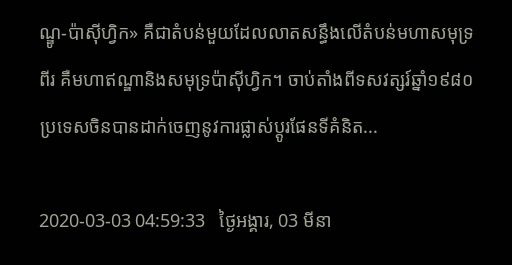ណ្ឌូ-ប៉ាស៊ីហ្វិក» គឺជាតំបន់មួយដែលលាតសន្ធឹងលើតំបន់មហាសមុទ្រពីរ គឺមហាឥណ្ឌានិងសមុទ្រប៉ាស៊ីហ្វិក។ ចាប់តាំងពីទសវត្សរ៍ឆ្នាំ១៩៨០ ប្រទេសចិនបានដាក់ចេញនូវការផ្លាស់ប្តូរផែនទីគំនិត...

2020-03-03 04:59:33   ថ្ងៃអង្គារ, 03 មីនា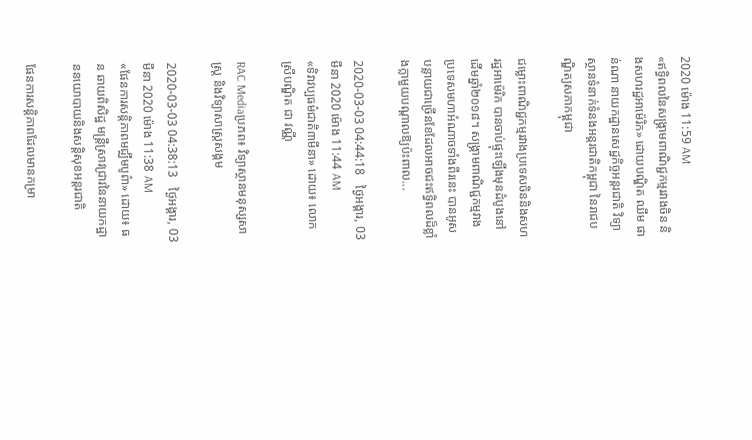2020 ម៉ោង 11:59 AM
«ឥទ្ធិពលនៃសង្គ្រាមពាណិជ្ជកម្មរវាងចិន និងសហរដ្ឋអាម៉េរិក» ដោយបណ្ឌិត ឈឹម ផាន់ណា នាយកដ្ឋានសេដ្ឋកិច្ចអន្តរជាតិ វិទ្យាស្ថានទំនាក់ទំនងអន្តរជាតិកម្ពុជា នៃរាជបណ្ឌិត្យសភាកម្ពុជា

ជម្លោះពាណិជ្ជកម្មរវាងប្រទេសចិននិងសហរដ្ឋអាម៉េរិក បានចាប់ផ្ទុះឡើងមុនដំបូងនៅដើមឆ្នាំ២០១៨។ សង្រ្គាមពាណិជ្ជកម្មវាងប្រទេសមហាអំណាចទាំងពីរនេះ បានអូសបន្លាយជាច្រើនខែដែលអាចជះឥទ្ធិពលដ៏ខ្លាំងក្លាមួយបណ្តាលឱ្យប៉ះពាល...

2020-03-03 04:44:18   ថ្ងៃអង្គារ, 03 មីនា 2020 ម៉ោង 11:44 AM
«ទិវាវប្បធម៌ជាតិ៣មីនា» ដោយ៖ លោកស្រីបណ្ឌិត ជា វណ្ណី

RAC Mediaប្រភព៖ វិទ្យាស្ថានមនុស្សសាស្ត្រ និងវិទ្យាសាស្ត្រសង្គម

2020-03-03 04:38:13   ថ្ងៃអង្គារ, 03 មីនា 2020 ម៉ោង 11:38 AM
«ផែនការសន្តិភាពមជ្ឈឹមបូព៌ា» ដោយ៖ ធន ឆាយពិសិដ្ឋ មន្រ្តីស្រាវជ្រាវនៃនាយកដ្ឋាននយោបាយនិងសន្តិសុខអន្តរជាតិ

ផែនការសន្តិភាពដែលមានកម្រា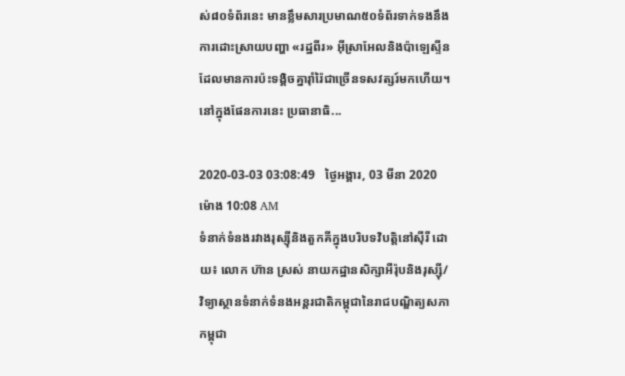ស់៨០ទំព័រនេះ មានខ្លឹមសារប្រមាណ៥០ទំព័រទាក់ទងនឹងការដោះស្រាយបញ្ហា «រដ្ឋពីរ» អ៊ីស្រាអែលនិងប៉ាឡេស្ទីន ដែលមានការប៉ះទង្គិចគ្នារ៉ាំរ៉ៃជាច្រើនទសវត្សរ៍មកហើយ។ នៅក្នុងផែនការនេះ ប្រធានាធិ...

2020-03-03 03:08:49   ថ្ងៃអង្គារ, 03 មីនា 2020 ម៉ោង 10:08 AM
ទំនាក់ទំនងរវាងរុស្ស៊ីនិងតួកគីក្នុងបរិបទវិបត្តិនៅស៊ីរី ដោយ៖ លោក ហ៊ាន ស្រស់ នាយកដ្ឋានសិក្សាអឺរ៉ុបនិងរុស្ស៊ី/ វិទ្យាស្ថានទំនាក់ទំនងអន្តរជាតិកម្ពុជានៃរាជបណ្ឌិត្យសភាកម្ពុជា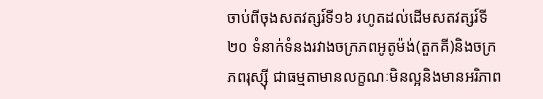ចាប់ពីចុងសតវត្សរ៍ទី១៦ រហូតដល់ដើមសតវត្សរ៍ទី២០ ទំនាក់ទំនងរវាងចក្រភពអូតូម៉ង់(តួកគី)និងចក្រភពរុស្ស៊ី ជាធម្មតាមានលក្ខណៈមិនល្អនិងមានអរិភាព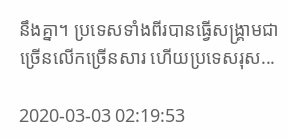នឹងគ្នា។ ប្រទេសទាំងពីរបានធ្វើសង្គ្រាមជាច្រើនលើកច្រើនសារ ហើយប្រទេសរុស...

2020-03-03 02:19:53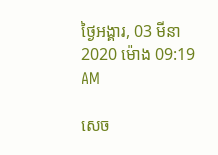ថ្ងៃអង្គារ, 03 មីនា 2020 ម៉ោង 09:19 AM

សេច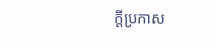ក្តីប្រកាស